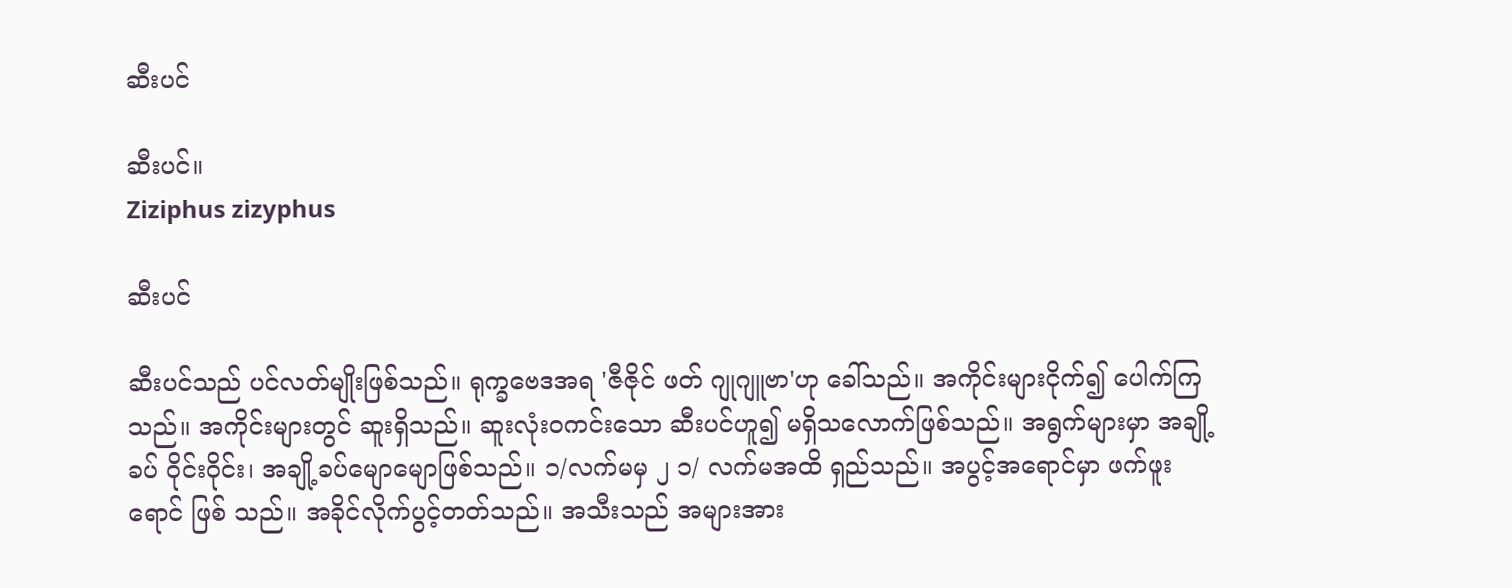ဆီးပင်

ဆီးပင်။
Ziziphus zizyphus

ဆီးပင်

ဆီးပင်သည် ပင်လတ်မျိုးဖြစ်သည်။ ရုက္ခဗေဒအရ 'ဇီဇိုင် ဖတ် ဂျုဂျူဗာ'ဟု ခေါ်သည်။ အကိုင်းများငိုက်၍ ပေါက်ကြ သည်။ အကိုင်းများတွင် ဆူးရှိသည်။ ဆူးလုံးဝကင်းသော ဆီးပင်ဟူ၍ မရှိသလောက်ဖြစ်သည်။ အရွက်များမှာ အချို့ခပ် ဝိုင်းဝိုင်း၊ အချို့ခပ်မျောမျောဖြစ်သည်။ ၁/လက်မမှ ၂ ၁/ လက်မအထိ ရှည်သည်။ အပွင့်အရောင်မှာ ဖက်ဖူးရောင် ဖြစ် သည်။ အခိုင်လိုက်ပွင့်တတ်သည်။ အသီးသည် အများအား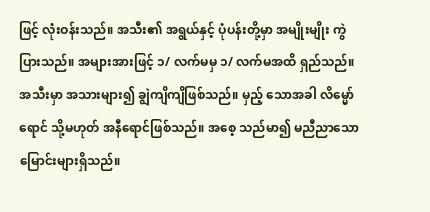ဖြင့် လုံးဝန်းသည်။ အသီး၏ အရွယ်နှင့် ပုံပန်းတို့မှာ အမျိုးမျိုး ကွဲပြားသည်။ အများအားဖြင့် ၁/ လက်မမှ ၁/ လက်မအထိ ရှည်သည်။ အသီးမှာ အသားများ၍ ချွဲကျိကျိဖြစ်သည်။ မှည့် သောအခါ လိမ္မော်ရောင် သို့မဟုတ် အနီရောင်ဖြစ်သည်။ အစေ့ သည်မာ၍ မညီညာသော မြောင်းများရှိသည်။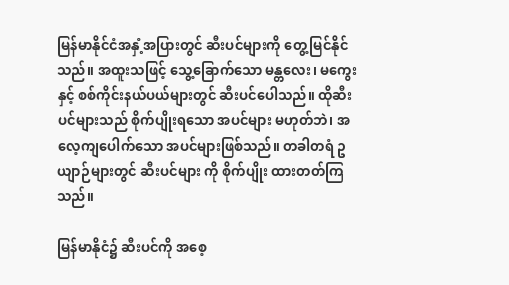မြန်မာနိုင်ငံအနှံ့အပြားတွင် ဆီးပင်များကို တွေ့မြင်နိုင် သည်။ အထူးသဖြင့် သွေ့ခြောက်သော မန္တလေး၊ မကွေးနှင့် စစ်ကိုင်းနယ်ပယ်များတွင် ဆီးပင်ပေါသည်။ ထိုဆီးပင်များသည် စိုက်ပျိုးရသော အပင်များ မဟုတ်ဘဲ၊ အလေ့ကျပေါက်သော အပင်များဖြစ်သည်။ တခါတရံ ဥယျာဉ်များတွင် ဆီးပင်များ ကို စိုက်ပျိုး ထားတတ်ကြသည်။

မြန်မာနိုငံ၌ ဆီးပင်ကို အစေ့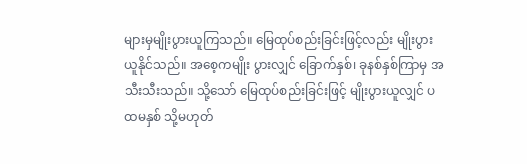များမှမျိုးပွားယူကြသည်။ မြေထုပ်စည်းခြင်းဖြင့်လည်း မျိုးပွားယူနိုင်သည်။ အစေ့ကမျိုး ပွားလျှင် ခြောက်နှစ်၊ ခုနစ်နှစ်ကြာမှ အသီးသီးသည်။ သို့သော် မြေထုပ်စည်းခြင်းဖြင့် မျိုးပွားယူလျှင် ပထမနှစ် သို့မဟုတ်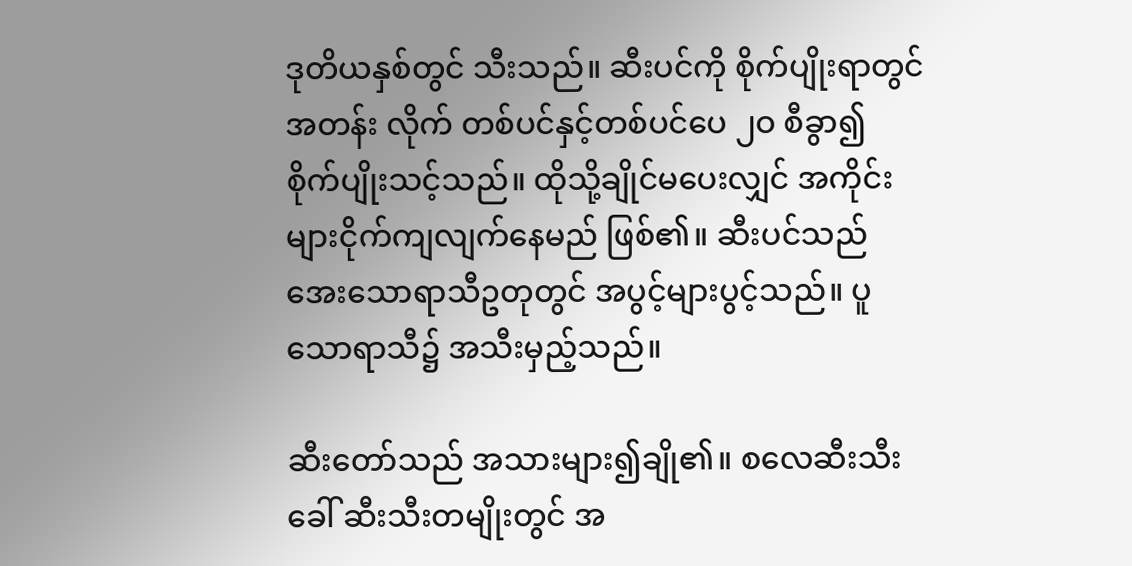ဒုတိယနှစ်တွင် သီးသည်။ ဆီးပင်ကို စိုက်ပျိုးရာတွင် အတန်း လိုက် တစ်ပင်နှင့်တစ်ပင်ပေ ၂ဝ စီခွာ၍ စိုက်ပျိုးသင့်သည်။ ထိုသို့ချိုင်မပေးလျှင် အကိုင်းများငိုက်ကျလျက်နေမည် ဖြစ်၏။ ဆီးပင်သည် အေးသောရာသီဥတုတွင် အပွင့်များပွင့်သည်။ ပူသောရာသီ၌ အသီးမှည့်သည်။

ဆီးတော်သည် အသားများ၍ချို၏။ စလေဆီးသီး ခေါ် ဆီးသီးတမျိုးတွင် အ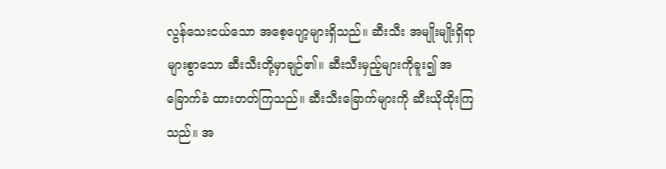လွန်သေးငယ်သော အစေ့ပျော့များရှိသည်။ ဆီးသီး အမျိုးမျိုးရှိရာ များစွာသော ဆီးသီးတို့မှာချဉ်၏။ ဆီးသီးမှည့်များကိုခူး၍ အခြောက်ခံ ထားတတ်ကြသည်။ ဆီးသီးခြောက်များကို ဆီးယိုထိုးကြသည်။ အ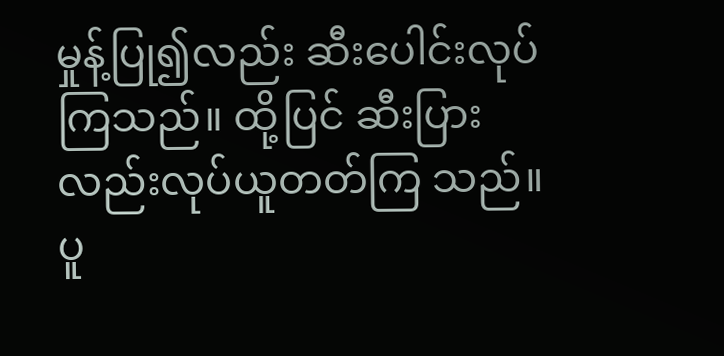မှုန့်ပြု၍လည်း ဆီးပေါင်းလုပ်ကြသည်။ ထို့ပြင် ဆီးပြားလည်းလုပ်ယူတတ်ကြ သည်။ ပူ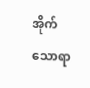အိုက်သောရာ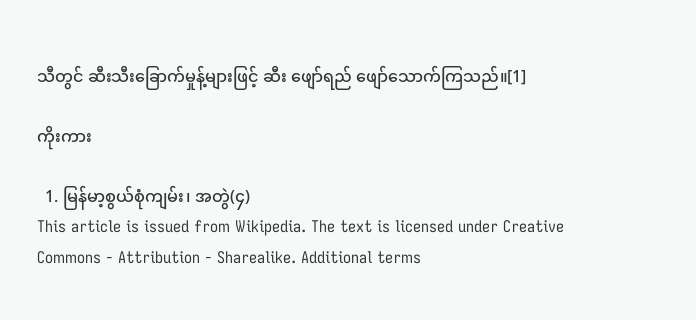သီတွင် ဆီးသီးခြောက်မှုန့်များဖြင့် ဆီး ဖျော်ရည် ဖျော်သောက်ကြသည်။[1]

ကိုးကား

  1. မြန်မာ့စွယ်စုံကျမ်း၊ အတွဲ(၄)
This article is issued from Wikipedia. The text is licensed under Creative Commons - Attribution - Sharealike. Additional terms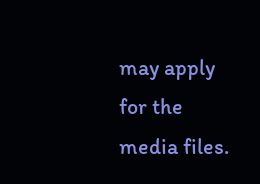may apply for the media files.